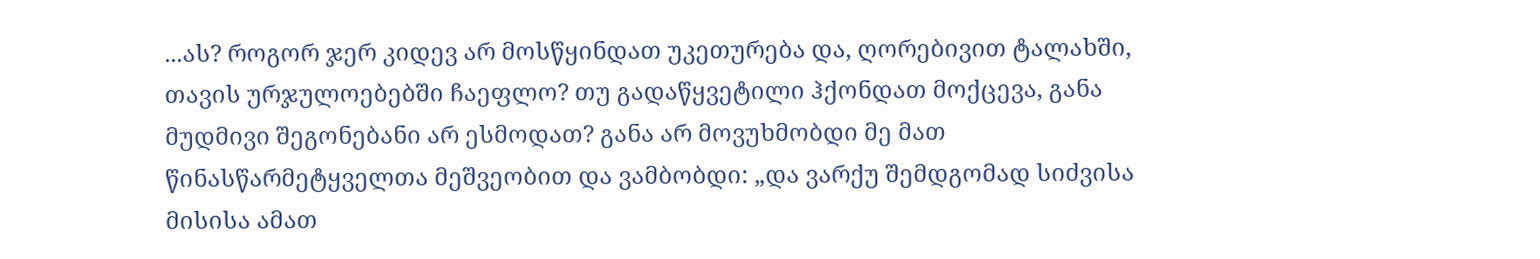...ას? როგორ ჯერ კიდევ არ მოსწყინდათ უკეთურება და, ღორებივით ტალახში, თავის ურჯულოებებში ჩაეფლო? თუ გადაწყვეტილი ჰქონდათ მოქცევა, განა მუდმივი შეგონებანი არ ესმოდათ? განა არ მოვუხმობდი მე მათ წინასწარმეტყველთა მეშვეობით და ვამბობდი: „და ვარქუ შემდგომად სიძვისა მისისა ამათ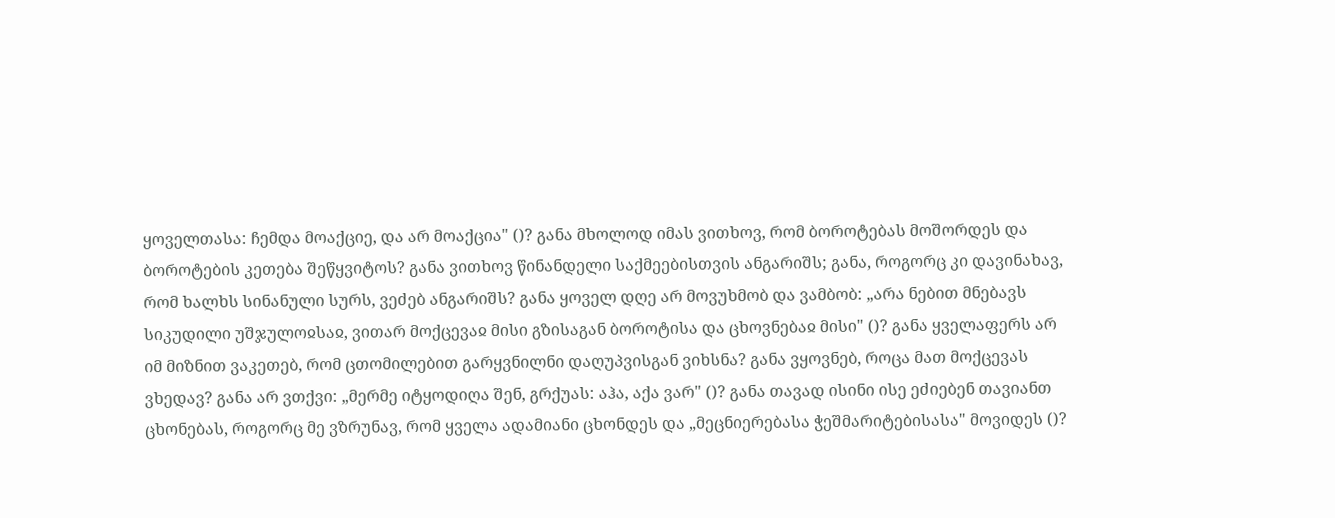ყოველთასა: ჩემდა მოაქციე, და არ მოაქცია" ()? განა მხოლოდ იმას ვითხოვ, რომ ბოროტებას მოშორდეს და ბოროტების კეთება შეწყვიტოს? განა ვითხოვ წინანდელი საქმეებისთვის ანგარიშს; განა, როგორც კი დავინახავ, რომ ხალხს სინანული სურს, ვეძებ ანგარიშს? განა ყოველ დღე არ მოვუხმობ და ვამბობ: „არა ნებით მნებავს სიკუდილი უშჯულოჲსაჲ, ვითარ მოქცევაჲ მისი გზისაგან ბოროტისა და ცხოვნებაჲ მისი" ()? განა ყველაფერს არ იმ მიზნით ვაკეთებ, რომ ცთომილებით გარყვნილნი დაღუპვისგან ვიხსნა? განა ვყოვნებ, როცა მათ მოქცევას ვხედავ? განა არ ვთქვი: „მერმე იტყოდიღა შენ, გრქუას: აჰა, აქა ვარ" ()? განა თავად ისინი ისე ეძიებენ თავიანთ ცხონებას, როგორც მე ვზრუნავ, რომ ყველა ადამიანი ცხონდეს და „მეცნიერებასა ჭეშმარიტებისასა" მოვიდეს ()?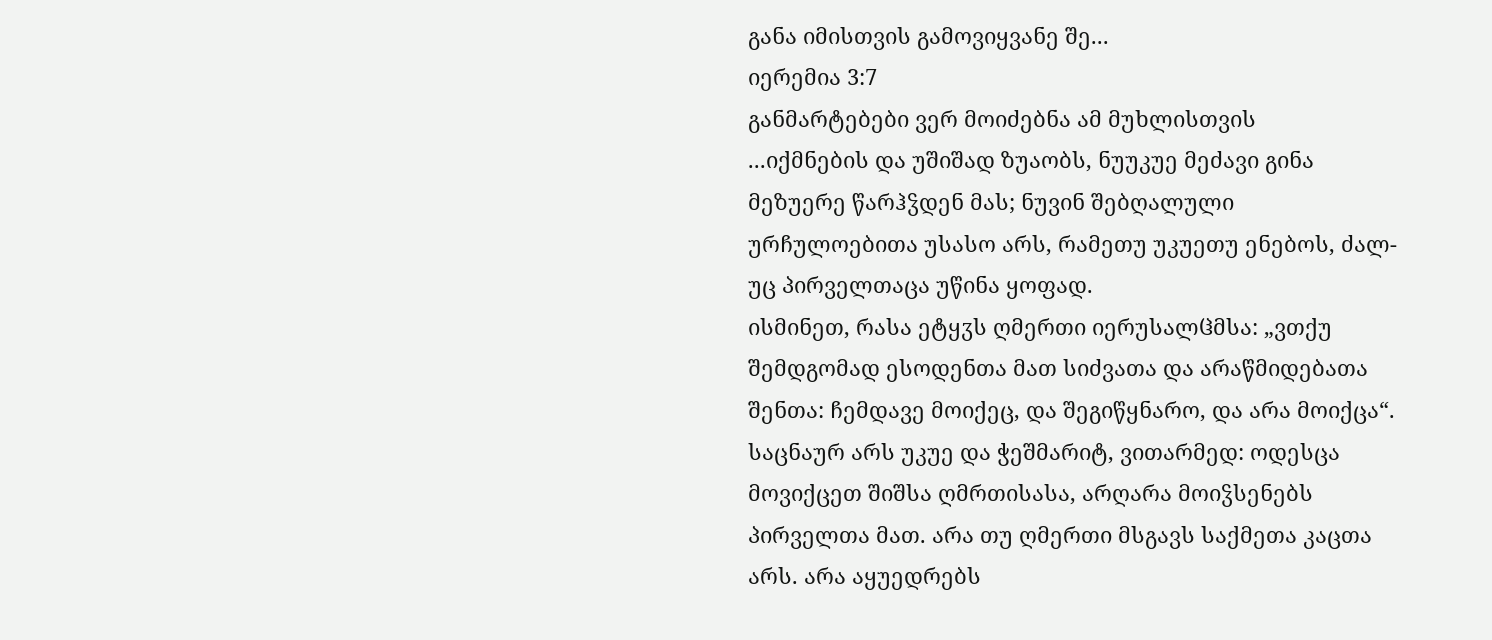განა იმისთვის გამოვიყვანე შე...
იერემია 3:7
განმარტებები ვერ მოიძებნა ამ მუხლისთვის
...იქმნების და უშიშად ზუაობს, ნუუკუე მეძავი გინა მეზუერე წარჰჴდენ მას; ნუვინ შებღალული ურჩულოებითა უსასო არს, რამეთუ უკუეთუ ენებოს, ძალ-უც პირველთაცა უწინა ყოფად.
ისმინეთ, რასა ეტყჳს ღმერთი იერუსალჱმსა: „ვთქუ შემდგომად ესოდენთა მათ სიძვათა და არაწმიდებათა შენთა: ჩემდავე მოიქეც, და შეგიწყნარო, და არა მოიქცა“.
საცნაურ არს უკუე და ჭეშმარიტ, ვითარმედ: ოდესცა მოვიქცეთ შიშსა ღმრთისასა, არღარა მოიჴსენებს პირველთა მათ. არა თუ ღმერთი მსგავს საქმეთა კაცთა არს. არა აყუედრებს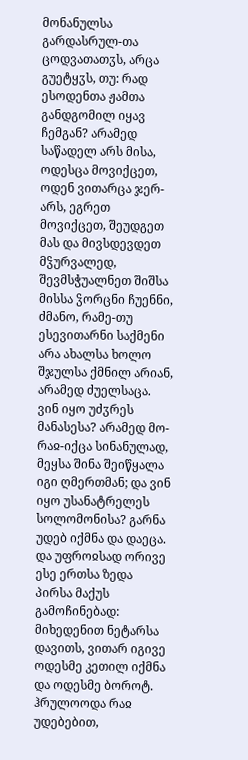მონანულსა გარდასრულ-თა ცოდვათათჳს, არცა გუეტყჳს, თუ: რად ესოდენთა ჟამთა განდგომილ იყავ ჩემგან? არამედ საწადელ არს მისა, ოდესცა მოვიქცეთ, ოდენ ვითარცა ჯერ-არს, ეგრეთ მოვიქცეთ, შეუდგეთ მას და მივსდევდეთ მჴურვალედ, შევმსჭუალნეთ შიშსა მისსა ჴორცნი ჩუენნი, ძმანო, რამე-თუ ესევითარნი საქმენი არა ახალსა ხოლო შჯულსა ქმნილ არიან, არამედ ძუელსაცა. ვინ იყო უძჳრეს მანასესა? არამედ მო-რაჲ-იქცა სინანულად, მეყსა შინა შეიწყალა იგი ღმერთმან; და ვინ იყო უსანატრელეს სოლომონისა? გარნა უდებ იქმნა და დაეცა. და უფროჲსად ორივე ესე ერთსა ზედა პირსა მაქუს გამოჩინებად: მიხედენით ნეტარსა დავითს, ვითარ იგივე ოდესმე კეთილ იქმნა და ოდესმე ბოროტ. ჰრულოოდა რაჲ უდებებით,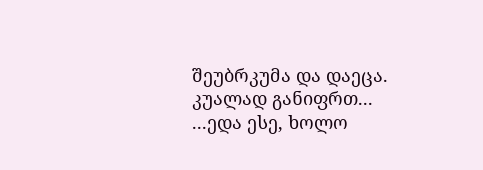შეუბრკუმა და დაეცა. კუალად განიფრთ...
...ედა ესე, ხოლო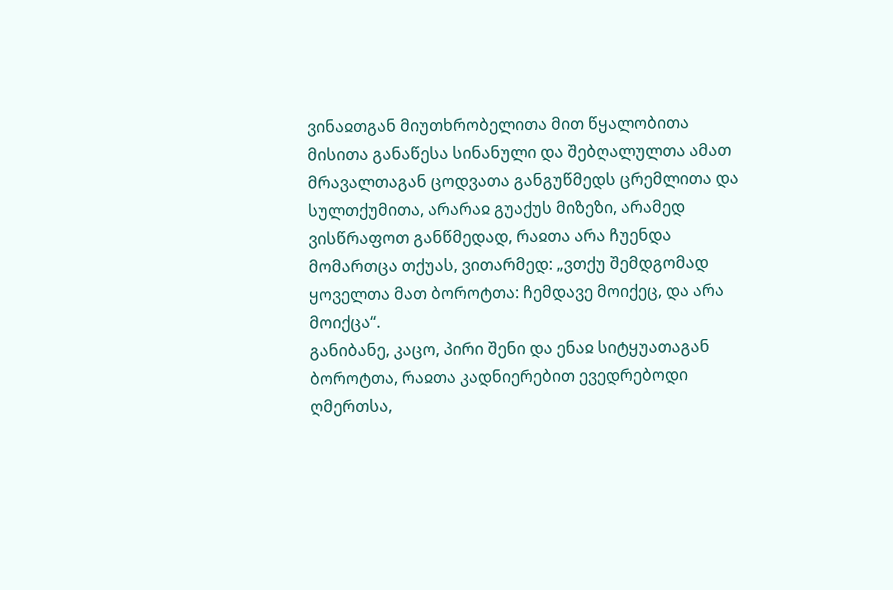ვინაჲთგან მიუთხრობელითა მით წყალობითა მისითა განაწესა სინანული და შებღალულთა ამათ მრავალთაგან ცოდვათა განგუწმედს ცრემლითა და სულთქუმითა, არარაჲ გუაქუს მიზეზი, არამედ ვისწრაფოთ განწმედად, რაჲთა არა ჩუენდა მომართცა თქუას, ვითარმედ: „ვთქუ შემდგომად ყოველთა მათ ბოროტთა: ჩემდავე მოიქეც, და არა მოიქცა“.
განიბანე, კაცო, პირი შენი და ენაჲ სიტყუათაგან ბოროტთა, რაჲთა კადნიერებით ევედრებოდი ღმერთსა,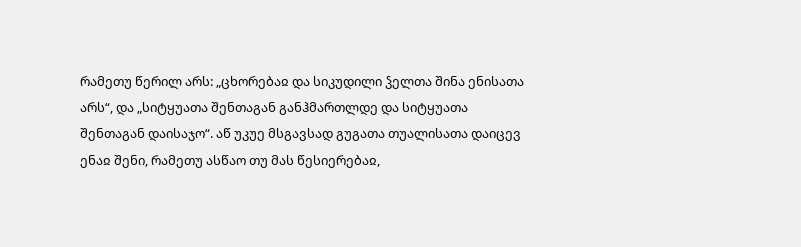რამეთუ წერილ არს: „ცხორებაჲ და სიკუდილი ჴელთა შინა ენისათა არს“, და „სიტყუათა შენთაგან განჰმართლდე და სიტყუათა შენთაგან დაისაჯო“. აწ უკუე მსგავსად გუგათა თუალისათა დაიცევ ენაჲ შენი, რამეთუ ასწაო თუ მას წესიერებაჲ,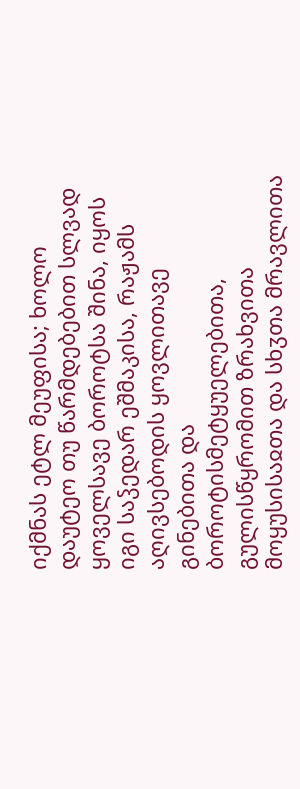იქმნას ეტლ მეუფისა; ხოლო დაუტეო თუ წარმდებებით სლვად ყოველსავე ბოროტსა შინა, იყოს იგი საჴედარ ეშმაკისა, რაჟამს აღივსებოდის ყოვლითავე გინებითა და ბოროტისმეტყუელებითა, გულისწყრომით ზრახვითა მოყუსისაჲთა და სხჳთა მრავლითა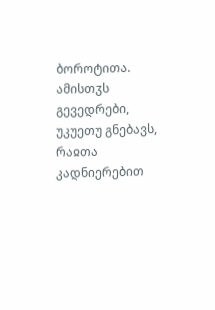ბოროტითა. ამისთჳს გევედრები, უკუეთუ გნებავს, რაჲთა კადნიერებით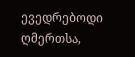ევედრებოდი ღმერთსა,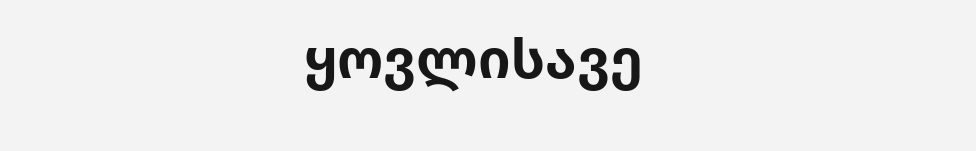ყოვლისავე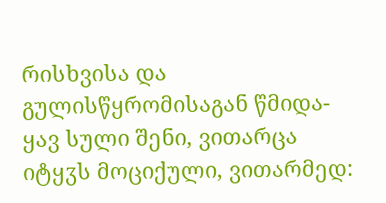რისხვისა და გულისწყრომისაგან წმიდა-ყავ სული შენი, ვითარცა იტყჳს მოციქული, ვითარმედ: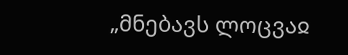„მნებავს ლოცვაჲ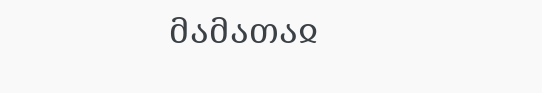მამათაჲ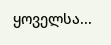ყოველსა...